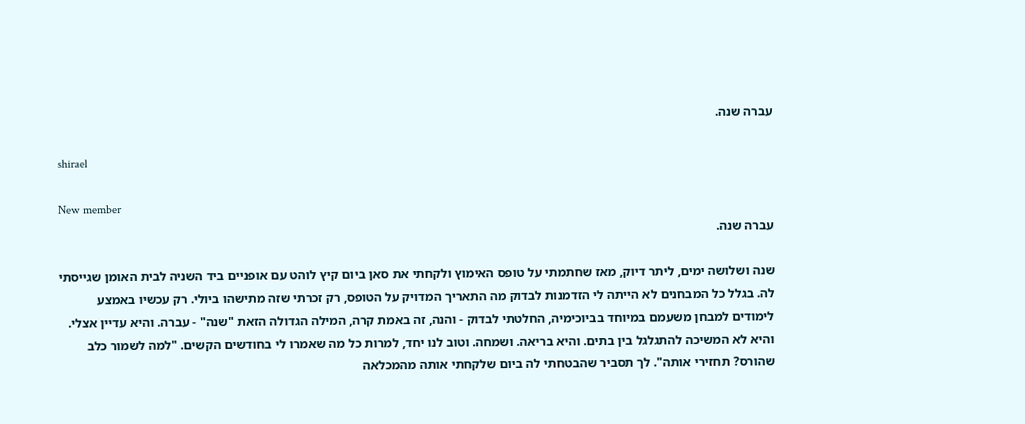עברה שנה.

shirael

New member
עברה שנה.

שנה ושלושה ימים, ליתר דיוק, מאז שחתמתי על טופס האימוץ ולקחתי את סאן ביום קיץ לוהט עם אופניים ביד השניה לבית האומן שגייסתי לה. בגלל כל המבחנים לא הייתה לי הזדמנות לבדוק מה התאריך המדויק על הטופס, רק זכרתי שזה מתישהו ביולי. רק עכשיו באמצע לימודים למבחן משעמם במיוחד בביוכימיה, החלטתי לבדוק - והנה, זה באמת קרה, המילה הגדולה הזאת "שנה" - עברה. והיא עדיין אצלי. והיא לא המשיכה להתגלגל בין בתים. והיא בריאה. ושמחה. וטוב לנו יחד, למרות כל מה שאמרו לי בחודשים הקשים. "למה לשמור כלב שהורס? תחזירי אותה". לך תסביר שהבטחתי לה ביום שלקחתי אותה מהמכלאה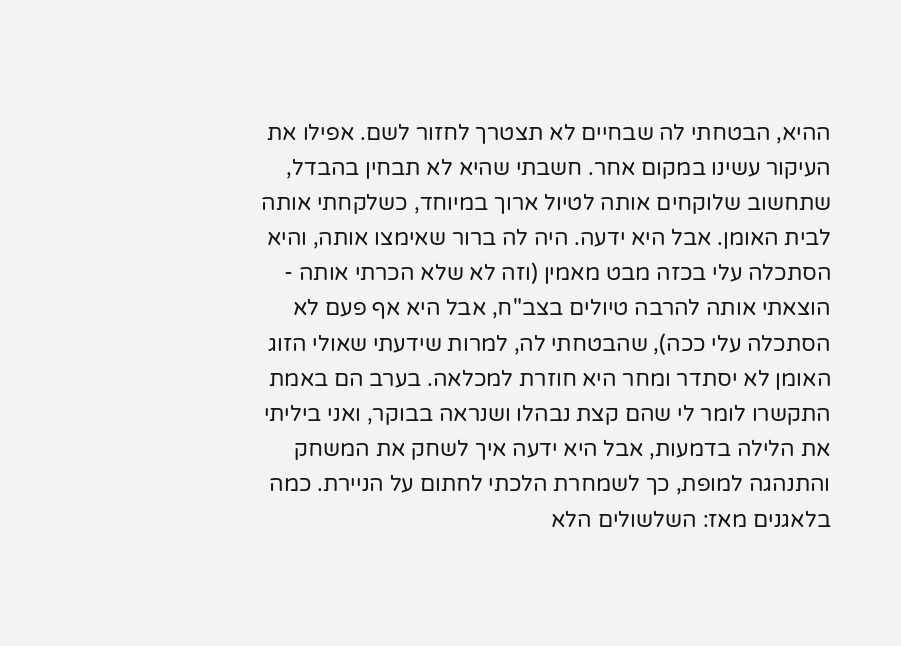ההיא, הבטחתי לה שבחיים לא תצטרך לחזור לשם. אפילו את העיקור עשינו במקום אחר. חשבתי שהיא לא תבחין בהבדל, שתחשוב שלוקחים אותה לטיול ארוך במיוחד, כשלקחתי אותה לבית האומן. אבל היא ידעה. היה לה ברור שאימצו אותה, והיא הסתכלה עלי בכזה מבט מאמין (וזה לא שלא הכרתי אותה - הוצאתי אותה להרבה טיולים בצב"ח, אבל היא אף פעם לא הסתכלה עלי ככה), שהבטחתי לה, למרות שידעתי שאולי הזוג האומן לא יסתדר ומחר היא חוזרת למכלאה. בערב הם באמת התקשרו לומר לי שהם קצת נבהלו ושנראה בבוקר, ואני ביליתי את הלילה בדמעות, אבל היא ידעה איך לשחק את המשחק והתנהגה למופת, כך לשמחרת הלכתי לחתום על הניירת. כמה בלאגנים מאז: השלשולים הלא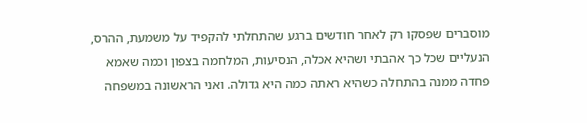מוסברים שפסקו רק לאחר חודשים ברגע שהתחלתי להקפיד על משמעת, ההרס, הנעליים שכל כך אהבתי ושהיא אכלה, הנסיעות, המלחמה בצפון וכמה שאמא פחדה ממנה בהתחלה כשהיא ראתה כמה היא גדולה. ואני הראשונה במשפחה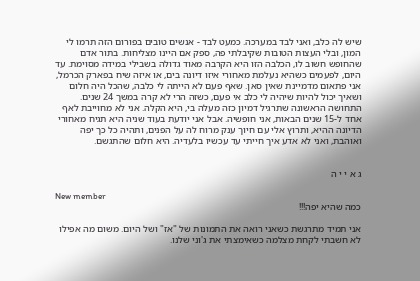שיש לה כלב, ואני לבד במערכה. כמעט לבד - אנשים טובים בפורום הזה תרמו לי המון, ובלי העצות הטובות שקיבלתי פה, ספק אם היינו מצליחות. בתור אדם שהחופש חשוב לו, הכלבה הזו היא הקרבה מאוד גדולה בשבילי במידה מסוימת. עד היום, לפעמים כשהיא נעלמת מאחורי איזו דיונה בים, או איזה שיח בפארק הכרמל, אני פתאום מדמיינת שאין סאן. שאף פעם לא הייתה לי כלבה, שהכל היה חלום ושאיך יכול להיות שיהיה לי כלב אי פעם, כשזה הרי לא קרה במשך 24 שנים. התחושה הראשונה שתרגיל דמיון כזה מעלה בי, היא הקלה. אני לא מחוייבת לאף אחד ל-15 שנים הבאות, אני חופשיה. אבל אני יודעת בעוד שניה היא תגיח מאחורי הדיונה ההיא, ותרוץ אלי עם חיוך ענק מרוח לה על הפנים, ותהיה כל כך יפה ואוהבת, ואני לא אדע איך חייתי עד עכשיו בלעדיה. היא חלום שהתגשם.


ג א י י ה

New member
כמה שהיא יפה!!!

אני תמיד מתרגשת כשאני רואה את התמונות של "אז" ושל היום. משום מה אפילו לא חשבתי לקחת מצלמה כשאימצתי את ג'וני שלנו.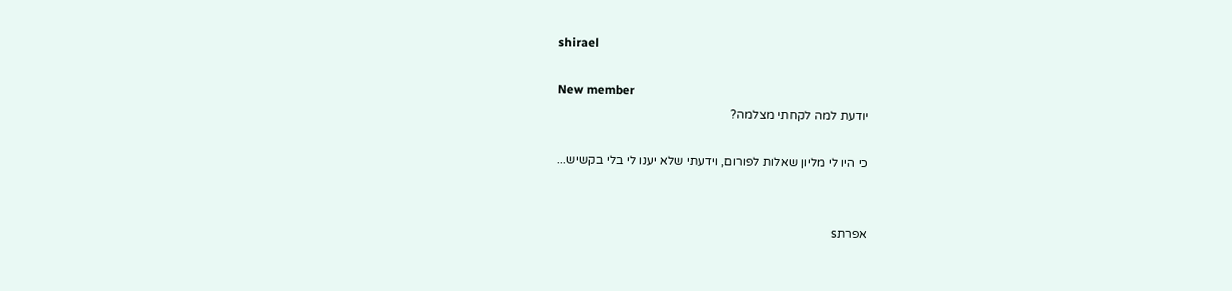shirael

New member
יודעת למה לקחתי מצלמה?

כי היו לי מליון שאלות לפורום, וידעתי שלא יענו לי בלי בקשיש...


אפרתs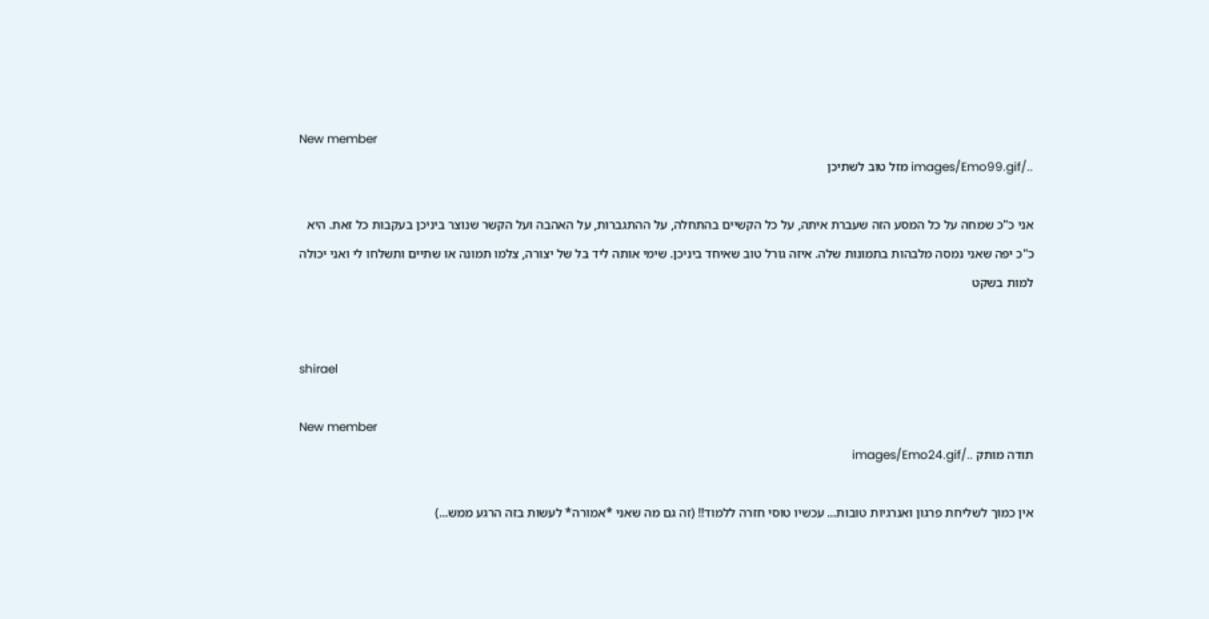New member
../images/Emo99.gif מזל טוב לשתיכן

אני כ"כ שמחה על כל המסע הזה שעברת איתה, על כל הקשיים בהתחלה, על ההתגברות, על האהבה ועל הקשר שנוצר ביניכן בעקבות כל זאת. היא כ"כ יפה שאני נמסה מלבהות בתמונות שלה. איזה גורל טוב שאיחד ביניכן. שימי אותה ליד בל של יצורה, צלמו תמונה או שתיים ותשלחו לי ואני יכולה למות בשקט


shirael

New member
תודה מותק ../images/Emo24.gif

אין כמוך לשליחת פרגון ואנרגיות טובות... עכשיו טוסי חזרה ללמוד!! (זה גם מה שאני *אמורה* לעשות בזה הרגע ממש...)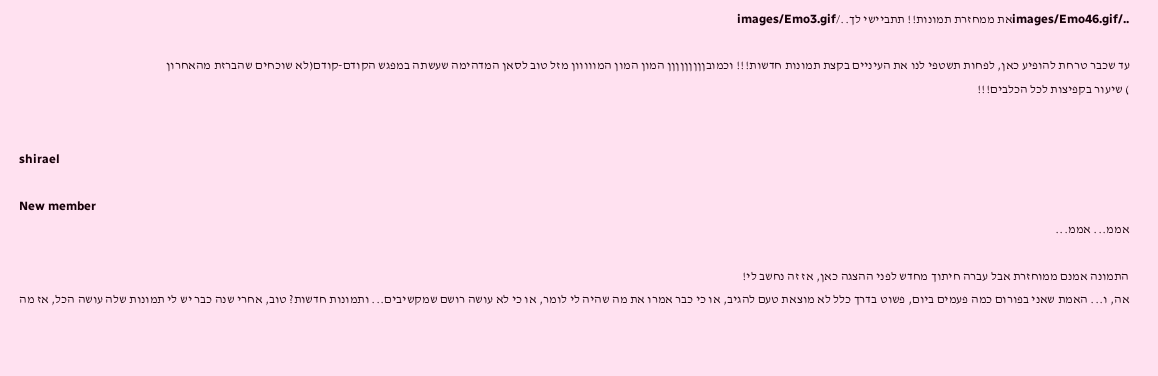../images/Emo46.gifאת ממחזרת תמונות!! תתביישי לך../images/Emo3.gif

עד שכבר טרחת להופיע כאן, לפחות תשטפי לנו את העיניים בקצת תמונות חדשות!!! וכמובןןןןןןןןן המון המון המווווון מזל טוב לסאן המדהימה שעשתה במפגש הקודם-קודם(לא שוכחים שהברזת מהאחרון
) שיעור בקפיצות לכל הכלבים!!!


shirael

New member
אממ... אממ...

התמונה אמנם ממוחזרת אבל עברה חיתוך מחדש לפני ההצגה כאן, אז זה נחשב לי!
אה, ו... האמת שאני בפורום כמה פעמים ביום, פשוט בדרך כלל לא מוצאת טעם להגיב, או כי כבר אמרו את מה שהיה לי לומר, או כי לא עושה רושם שמקשיבים... ותמונות חדשות? טוב, אחרי שנה כבר יש לי תמונות שלה עושה הכל, אז מה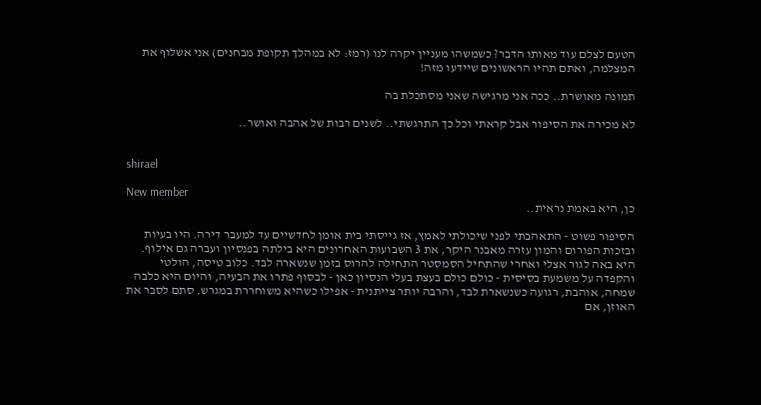הטעם לצלם עוד מאותו הדבר? כשמשהו מעניין יקרה לנו (רמז: לא במהלך תקופת מבחנים) אני אשלוף את המצלמה, ואתם תהיו הראשונים שיידעו מזה!

תמונה מאושרת.. ככה אני מרגישה שאני מסתכלת בה

לא מכירה את הסיפור אבל קראתי וכל כך התרגשתי.. לשנים רבות של אהבה ואושר..


shirael

New member
כן, היא באמת נראית..

הסיפור פשוט - התאהבתי לפני שיכולתי לאמץ, אז גייסתי בית אומן לחדשיים עד למעבר דירה. היו בעיות ובזכות הפורום והמון עזרה מאבנר היקר, את 3 השבועות האחרונים היא בילתה בפנסיון ועברה גם אילוף. היא באה לגור אצלי ואחרי שהתחיל הסמסטר התחילה להרוס בזמן שנשארה לבד. כלוב טיסה, הולטי והקפדה על משמעת בסיסית - כולם כולם בעצת בעלי הנסיון כאן - לבסוף פתרו את הבעיה, והיום היא כלבה שמחה, אוהבת, רגועה כשנשארת לבד, והרבה יותר צייתנית - אפילו כשהיא משוחררת במגרש. סתם לסבר את האוזן, אם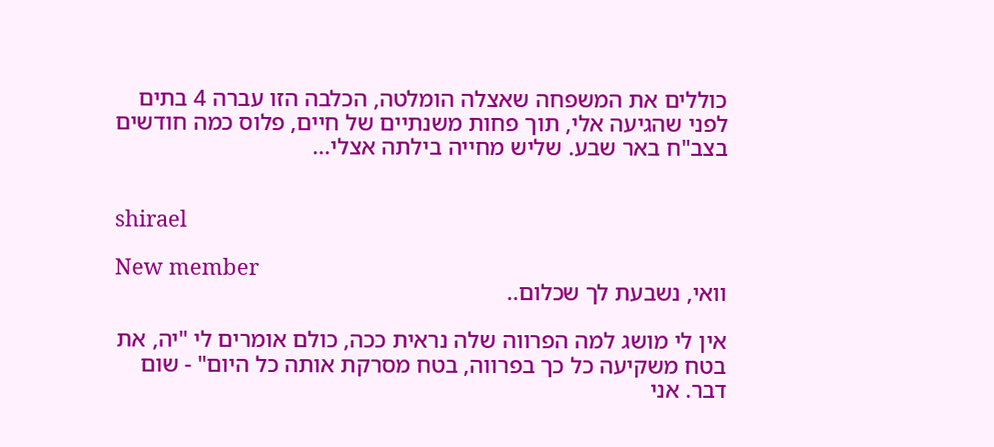כוללים את המשפחה שאצלה הומלטה, הכלבה הזו עברה 4 בתים לפני שהגיעה אלי, תוך פחות משנתיים של חיים, פלוס כמה חודשים בצב"ח באר שבע. שליש מחייה בילתה אצלי...


shirael

New member
וואי, נשבעת לך שכלום..

אין לי מושג למה הפרווה שלה נראית ככה, כולם אומרים לי "יה, את בטח משקיעה כל כך בפרווה, בטח מסרקת אותה כל היום" - שום דבר. אני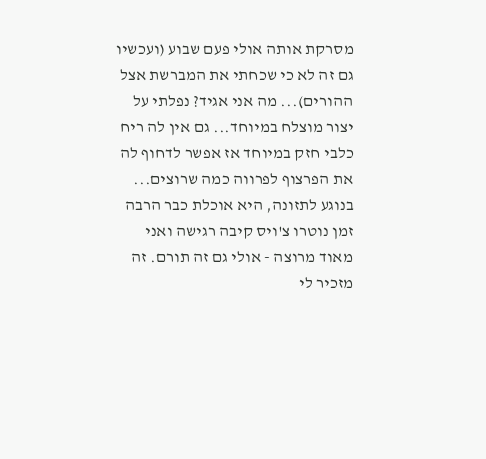מסרקת אותה אולי פעם שבוע (ועכשיו גם זה לא כי שכחתי את המברשת אצל ההורים)... מה אני אגיד? נפלתי על יצור מוצלח במיוחד... גם אין לה ריח כלבי חזק במיוחד אז אפשר לדחוף לה את הפרצוף לפרווה כמה שרוצים... בנוגע לתזונה, היא אוכלת כבר הרבה זמן נוטרו צ'ויס קיבה רגישה ואני מאוד מרוצה - אולי גם זה תורם. זה מזכיר לי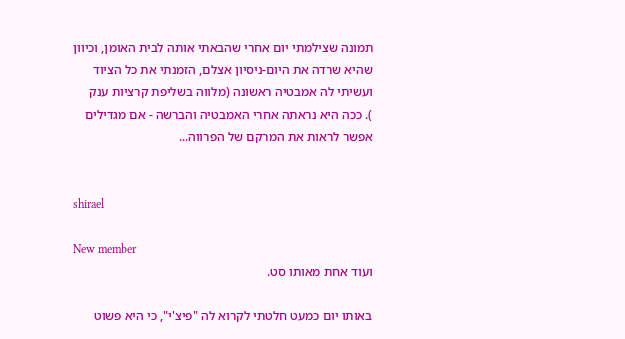תמונה שצילמתי יום אחרי שהבאתי אותה לבית האומן, וכיוון שהיא שרדה את היום-ניסיון אצלם, הזמנתי את כל הציוד ועשיתי לה אמבטיה ראשונה (מלווה בשליפת קרציות ענק
). ככה היא נראתה אחרי האמבטיה והברשה - אם מגדילים אפשר לראות את המרקם של הפרווה...


shirael

New member
ועוד אחת מאותו סט.

באותו יום כמעט חלטתי לקרוא לה "פיצ'י", כי היא פשוט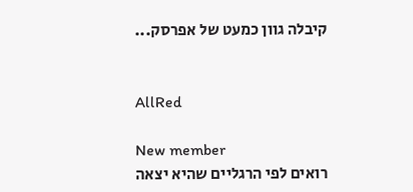קיבלה גוון כמעט של אפרסק...


AllRed

New member
רואים לפי הרגליים שהיא יצאה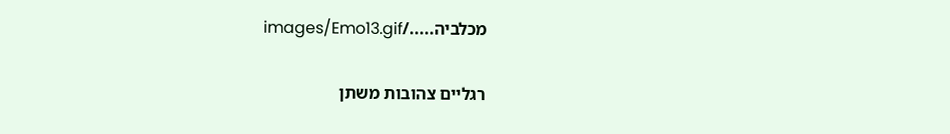מכלביה...../images/Emo13.gif

רגליים צהובות משתן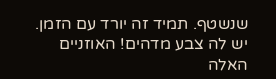שנשטף. תמיד זה יורד עם הזמן. יש לה צבע מדהים! האוזניים האלה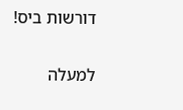דורשות ביס!

למעלה